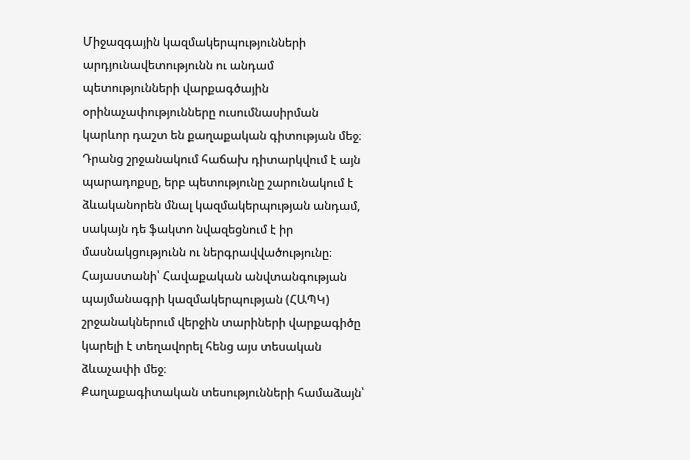Միջազգային կազմակերպությունների արդյունավետությունն ու անդամ պետությունների վարքագծային օրինաչափությունները ուսումնասիրման կարևոր դաշտ են քաղաքական գիտության մեջ։
Դրանց շրջանակում հաճախ դիտարկվում է այն պարադոքսը, երբ պետությունը շարունակում է ձևականորեն մնալ կազմակերպության անդամ, սակայն դե ֆակտո նվազեցնում է իր մասնակցությունն ու ներգրավվածությունը։
Հայաստանի՝ Հավաքական անվտանգության պայմանագրի կազմակերպության (ՀԱՊԿ) շրջանակներում վերջին տարիների վարքագիծը կարելի է տեղավորել հենց այս տեսական ձևաչափի մեջ։
Քաղաքագիտական տեսությունների համաձայն՝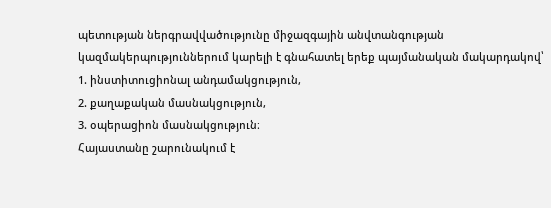պետության ներգրավվածությունը միջազգային անվտանգության կազմակերպություններում կարելի է գնահատել երեք պայմանական մակարդակով՝
1. ինստիտուցիոնալ անդամակցություն,
2. քաղաքական մասնակցություն,
3. օպերացիոն մասնակցություն։
Հայաստանը շարունակում է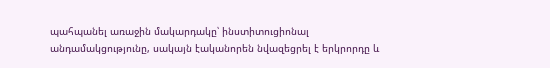պահպանել առաջին մակարդակը՝ ինստիտուցիոնալ անդամակցությունը, սակայն էականորեն նվազեցրել է երկրորդը և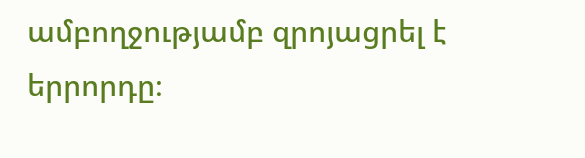ամբողջությամբ զրոյացրել է երրորդը։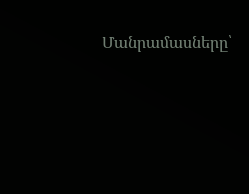Մանրամասները՝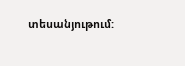տեսանյութում: